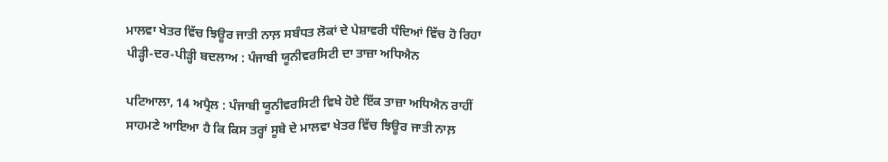ਮਾਲਵਾ ਖੇਤਰ ਵਿੱਚ ਝਿਊਰ ਜਾਤੀ ਨਾਲ਼ ਸਬੰਧਤ ਲੋਕਾਂ ਦੇ ਪੇਸ਼ਾਵਰੀ ਧੰਦਿਆਂ ਵਿੱਚ ਹੋ ਰਿਹਾ ਪੀੜ੍ਹੀ-ਦਰ-ਪੀੜ੍ਹੀ ਬਦਲਾਅ : ਪੰਜਾਬੀ ਯੂਨੀਵਰਸਿਟੀ ਦਾ ਤਾਜ਼ਾ ਅਧਿਐਨ

ਪਟਿਆਲਾ, 14 ਅਪ੍ਰੈਲ : ਪੰਜਾਬੀ ਯੂਨੀਵਰਸਿਟੀ ਵਿਖੇ ਹੋਏ ਇੱਕ ਤਾਜ਼ਾ ਅਧਿਐਨ ਰਾਹੀਂ ਸਾਹਮਣੇ ਆਇਆ ਹੈ ਕਿ ਕਿਸ ਤਰ੍ਹਾਂ ਸੂਬੇ ਦੇ ਮਾਲਵਾ ਖੇਤਰ ਵਿੱਚ ਝਿਊਰ ਜਾਤੀ ਨਾਲ਼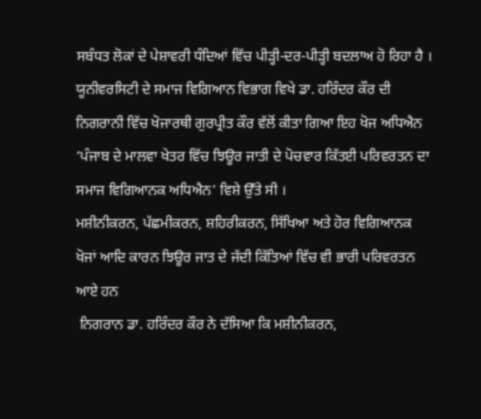ਸਬੰਧਤ ਲੋਕਾਂ ਦੇ ਪੇਸ਼ਾਵਰੀ ਧੰਦਿਆਂ ਵਿੱਚ ਪੀੜ੍ਹੀ-ਦਰ-ਪੀੜ੍ਹੀ ਬਦਲਾਅ ਹੋ ਰਿਹਾ ਹੈ । ਯੂਨੀਵਰਸਿਟੀ ਦੇ ਸਮਾਜ ਵਿਗਿਆਨ ਵਿਭਾਗ ਵਿਖੇ ਡਾ. ਹਰਿੰਦਰ ਕੌਰ ਦੀ ਨਿਗਰਾਨੀ ਵਿੱਚ ਖੋਜਾਰਥੀ ਗੁਰਪ੍ਰੀਤ ਕੌਰ ਵੱਲੋਂ ਕੀਤਾ ਗਿਆ ਇਹ ਖੋਜ ਅਧਿਐਨ ‘ਪੰਜਾਬ ਦੇ ਮਾਲਵਾ ਖੇਤਰ ਵਿੱਚ ਝਿਊਰ ਜਾਤੀ ਦੇ ਪੋਚਵਾਰ ਕਿੱਤਈ ਪਰਿਵਰਤਨ ਦਾ ਸਮਾਜ ਵਿਗਿਆਨਕ ਅਧਿਐਨ’ ਵਿਸ਼ੇ ਉੱਤੇ ਸੀ ।
ਮਸ਼ੀਨੀਕਰਨ, ਪੱਛਮੀਕਰਨ, ਸ਼ਹਿਰੀਕਰਨ, ਸਿੱਖਿਆ ਅਤੇ ਹੋਰ ਵਿਗਿਆਨਕ ਖੋਜਾਂ ਆਦਿ ਕਾਰਨ ਝਿਊਰ ਜਾਤ ਦੇ ਜੱਦੀ ਕਿੱਤਿਆਂ ਵਿੱਚ ਵੀ ਭਾਰੀ ਪਰਿਵਰਤਨ ਆਏ ਹਨ
 ਨਿਗਰਾਨ ਡਾ. ਹਰਿੰਦਰ ਕੌਰ ਨੇ ਦੱਸਿਆ ਕਿ ਮਸ਼ੀਨੀਕਰਨ,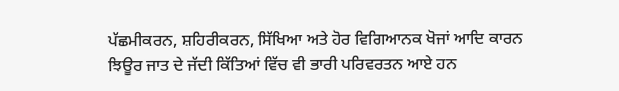ਪੱਛਮੀਕਰਨ, ਸ਼ਹਿਰੀਕਰਨ, ਸਿੱਖਿਆ ਅਤੇ ਹੋਰ ਵਿਗਿਆਨਕ ਖੋਜਾਂ ਆਦਿ ਕਾਰਨ ਝਿਊਰ ਜਾਤ ਦੇ ਜੱਦੀ ਕਿੱਤਿਆਂ ਵਿੱਚ ਵੀ ਭਾਰੀ ਪਰਿਵਰਤਨ ਆਏ ਹਨ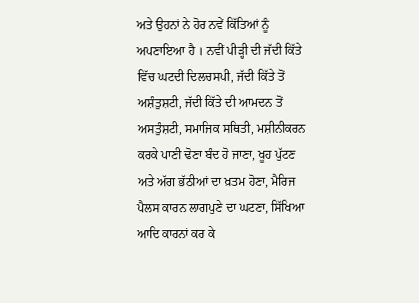ਅਤੇ ਉਹਨਾਂ ਨੇ ਹੋਰ ਨਵੇਂ ਕਿੱਤਿਆਂ ਨੂੰ ਅਪਣਾਇਆ ਹੈ । ਨਵੀਂ ਪੀੜ੍ਹੀ ਦੀ ਜੱਦੀ ਕਿੱਤੇ ਵਿੱਚ ਘਟਦੀ ਦਿਲਚਸਪੀ, ਜੱਦੀ ਕਿੱਤੇ ਤੋਂ ਅਸ਼ੰਤੁਸ਼ਟੀ, ਜੱਦੀ ਕਿੱਤੇ ਦੀ ਆਮਦਨ ਤੋਂ ਅਸਤੁੰਸ਼ਟੀ, ਸਮਾਜਿਕ ਸਥਿਤੀ, ਮਸ਼ੀਨੀਕਰਨ ਕਰਕੇ ਪਾਣੀ ਢੋਣਾ ਬੰਦ ਹੋ ਜਾਣਾ, ਖੂਹ ਪੁੱਟਣ ਅਤੇ ਅੱਗ ਭੱਠੀਆਂ ਦਾ ਖ਼ਤਮ ਹੋਣਾ, ਮੈਰਿਜ ਪੈਲਸ ਕਾਰਨ ਲਾਗਪੁਣੇ ਦਾ ਘਟਣਾ, ਸਿੱਖਿਆ ਆਦਿ ਕਾਰਨਾਂ ਕਰ ਕੇ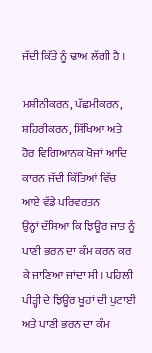ਜੱਦੀ ਕਿੱਤੇ ਨੂੰ ਢਾਅ ਲੱਗੀ ਹੈ ।

ਮਸ਼ੀਨੀਕਰਨ, ਪੱਛਮੀਕਰਨ, ਸ਼ਹਿਰੀਕਰਨ, ਸਿੱਖਿਆ ਅਤੇ ਹੋਰ ਵਿਗਿਆਨਕ ਖੋਜਾਂ ਆਦਿ ਕਾਰਨ ਜੱਦੀ ਕਿੱਤਿਆਂ ਵਿੱਚ ਆਏ ਵੱਡੇ ਪਰਿਵਰਤਨ
ਉਨ੍ਹਾਂ ਦੱਸਿਆ ਕਿ ਝਿਊਰ ਜਾਤ ਨੂੰ ਪਾਣੀ ਭਰਨ ਦਾ ਕੰਮ ਕਰਨ ਕਰ ਕੇ ਜਾਣਿਆ ਜਾਂਦਾ ਸੀ। ਪਹਿਲੀ ਪੀੜ੍ਹੀ ਦੇ ਝਿਊਰ ਖੂਹਾਂ ਦੀ ਪੁਟਾਈ ਅਤੇ ਪਾਣੀ ਭਰਨ ਦਾ ਕੰਮ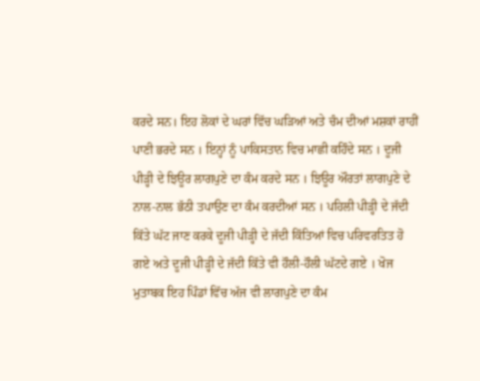ਕਰਦੇ ਸਨ। ਇਹ ਲੋਕਾਂ ਦੇ ਘਰਾਂ ਵਿੱਚ ਘੜਿਆਂ ਅਤੇ ਚੰਮ ਦੀਆਂ ਮਸ਼ਕਾਂ ਰਾਹੀਂ ਪਾਣੀ ਭਰਦੇ ਸਨ । ਇਨ੍ਹਾਂ ਨੂੰ ਪਾਕਿਸਤਾਨ ਵਿਚ ਮਾਛੀ ਕਹਿੰਦੇ ਸਨ । ਦੂਜੀ ਪੀੜ੍ਹੀ ਦੇ ਝਿਊਰ ਲਾਗਪੁਣੇ ਦਾ ਕੰਮ ਕਰਦੇ ਸਨ । ਝਿਊਰ ਔਰਤਾਂ ਲਾਗਪੁਣੇ ਦੇ ਨਾਲ-ਨਾਲ ਭੱਠੀ ਤਪਾਉਣ ਦਾ ਕੰਮ ਕਰਦੀਆਂ ਸਨ । ਪਹਿਲੀ ਪੀੜ੍ਹੀ ਦੇ ਜੱਦੀ ਕਿੱਤੇ ਘੱਟ ਜਾਣ ਕਰਕੇ ਦੂਜੀ ਪੀੜ੍ਹੀ ਦੇ ਜੱਦੀ ਕਿੱਤਿਆਂ ਵਿਚ ਪਰਿਵਰਤਿਤ ਹੋ ਗਏ ਅਤੇ ਦੂਜੀ ਪੀੜ੍ਹੀ ਦੇ ਜੱਦੀ ਕਿੱਤੇ ਵੀ ਹੌਲੀ-ਹੌਲੀ ਘੱਟਦੇ ਗਏ । ਖੋਜ ਮੁਤਾਬਕ ਇਹ ਪਿੰਡਾਂ ਵਿੱਚ ਅੱਜ ਵੀ ਲਾਗਪੁਣੇ ਦਾ ਕੰਮ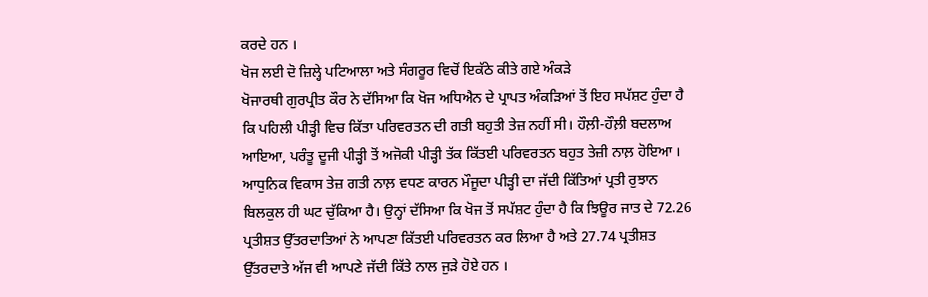ਕਰਦੇ ਹਨ ।
ਖੋਜ ਲਈ ਦੋ ਜ਼ਿਲ੍ਹੇ ਪਟਿਆਲਾ ਅਤੇ ਸੰਗਰੂਰ ਵਿਚੋਂ ਇਕੱਠੇ ਕੀਤੇ ਗਏ ਅੰਕੜੇ
ਖੋਜਾਰਥੀ ਗੁਰਪ੍ਰੀਤ ਕੌਰ ਨੇ ਦੱਸਿਆ ਕਿ ਖੋਜ ਅਧਿਐਨ ਦੇ ਪ੍ਰਾਪਤ ਅੰਕੜਿਆਂ ਤੋਂ ਇਹ ਸਪੱਸ਼ਟ ਹੁੰਦਾ ਹੈ ਕਿ ਪਹਿਲੀ ਪੀੜ੍ਹੀ ਵਿਚ ਕਿੱਤਾ ਪਰਿਵਰਤਨ ਦੀ ਗਤੀ ਬਹੁਤੀ ਤੇਜ਼ ਨਹੀਂ ਸੀ। ਹੌਲ਼ੀ-ਹੌਲ਼ੀ ਬਦਲਾਅ ਆਇਆ, ਪਰੰਤੂ ਦੂਜੀ ਪੀੜ੍ਹੀ ਤੋਂ ਅਜੋਕੀ ਪੀੜ੍ਹੀ ਤੱਕ ਕਿੱਤਈ ਪਰਿਵਰਤਨ ਬਹੁਤ ਤੇਜ਼ੀ ਨਾਲ਼ ਹੋਇਆ । ਆਧੁਨਿਕ ਵਿਕਾਸ ਤੇਜ਼ ਗਤੀ ਨਾਲ਼ ਵਧਣ ਕਾਰਨ ਮੌਜੂਦਾ ਪੀੜ੍ਹੀ ਦਾ ਜੱਦੀ ਕਿੱਤਿਆਂ ਪ੍ਰਤੀ ਰੁਝਾਨ ਬਿਲਕੁਲ ਹੀ ਘਟ ਚੁੱਕਿਆ ਹੈ। ਉਨ੍ਹਾਂ ਦੱਸਿਆ ਕਿ ਖੋਜ ਤੋਂ ਸਪੱਸ਼ਟ ਹੁੰਦਾ ਹੈ ਕਿ ਝਿਊਰ ਜਾਤ ਦੇ 72.26 ਪ੍ਰਤੀਸ਼ਤ ਉੱਤਰਦਾਤਿਆਂ ਨੇ ਆਪਣਾ ਕਿੱਤਈ ਪਰਿਵਰਤਨ ਕਰ ਲਿਆ ਹੈ ਅਤੇ 27.74 ਪ੍ਰਤੀਸ਼ਤ ਉੱਤਰਦਾਤੇ ਅੱਜ ਵੀ ਆਪਣੇ ਜੱਦੀ ਕਿੱਤੇ ਨਾਲ ਜੁੜੇ ਹੋਏ ਹਨ ।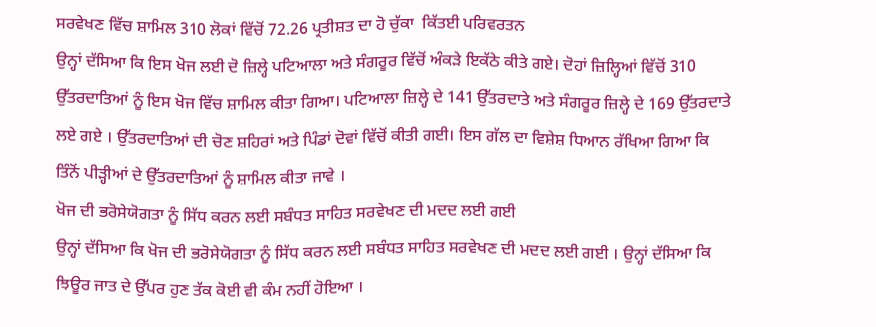ਸਰਵੇਖਣ ਵਿੱਚ ਸ਼ਾਮਿਲ 310 ਲੋਕਾਂ ਵਿੱਚੋਂ 72.26 ਪ੍ਰਤੀਸ਼ਤ ਦਾ ਹੋ ਚੁੱਕਾ  ਕਿੱਤਈ ਪਰਿਵਰਤਨ
ਉਨ੍ਹਾਂ ਦੱਸਿਆ ਕਿ ਇਸ ਖੋਜ ਲਈ ਦੋ ਜ਼ਿਲ੍ਹੇ ਪਟਿਆਲਾ ਅਤੇ ਸੰਗਰੂਰ ਵਿੱਚੋਂ ਅੰਕੜੇ ਇਕੱਠੇ ਕੀਤੇ ਗਏ। ਦੋਹਾਂ ਜ਼ਿਲ੍ਹਿਆਂ ਵਿੱਚੋਂ 310 ਉੱਤਰਦਾਤਿਆਂ ਨੂੰ ਇਸ ਖੋਜ ਵਿੱਚ ਸ਼ਾਮਿਲ ਕੀਤਾ ਗਿਆ। ਪਟਿਆਲਾ ਜ਼ਿਲ੍ਹੇ ਦੇ 141 ਉੱਤਰਦਾਤੇ ਅਤੇ ਸੰਗਰੂਰ ਜ਼ਿਲ੍ਹੇ ਦੇ 169 ਉੱਤਰਦਾਤੇ ਲਏ ਗਏ । ਉੱਤਰਦਾਤਿਆਂ ਦੀ ਚੋਣ ਸ਼ਹਿਰਾਂ ਅਤੇ ਪਿੰਡਾਂ ਦੋਵਾਂ ਵਿੱਚੋਂ ਕੀਤੀ ਗਈ। ਇਸ ਗੱਲ ਦਾ ਵਿਸ਼ੇਸ਼ ਧਿਆਨ ਰੱਖਿਆ ਗਿਆ ਕਿ ਤਿੰਨੋਂ ਪੀੜ੍ਹੀਆਂ ਦੇ ਉੱਤਰਦਾਤਿਆਂ ਨੂੰ ਸ਼ਾਮਿਲ ਕੀਤਾ ਜਾਵੇ ।
ਖੋਜ ਦੀ ਭਰੋਸੇਯੋਗਤਾ ਨੂੰ ਸਿੱਧ ਕਰਨ ਲਈ ਸਬੰਧਤ ਸਾਹਿਤ ਸਰਵੇਖਣ ਦੀ ਮਦਦ ਲਈ ਗਈ
ਉਨ੍ਹਾਂ ਦੱਸਿਆ ਕਿ ਖੋਜ ਦੀ ਭਰੋਸੇਯੋਗਤਾ ਨੂੰ ਸਿੱਧ ਕਰਨ ਲਈ ਸਬੰਧਤ ਸਾਹਿਤ ਸਰਵੇਖਣ ਦੀ ਮਦਦ ਲਈ ਗਈ । ਉਨ੍ਹਾਂ ਦੱਸਿਆ ਕਿ ਝਿਊਰ ਜਾਤ ਦੇ ਉੱਪਰ ਹੁਣ ਤੱਕ ਕੋਈ ਵੀ ਕੰਮ ਨਹੀਂ ਹੋਇਆ ।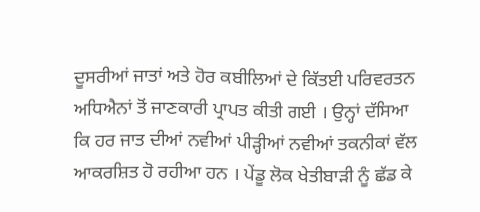ਦੂਸਰੀਆਂ ਜਾਤਾਂ ਅਤੇ ਹੋਰ ਕਬੀਲਿਆਂ ਦੇ ਕਿੱਤਈ ਪਰਿਵਰਤਨ ਅਧਿਐਨਾਂ ਤੋਂ ਜਾਣਕਾਰੀ ਪ੍ਰਾਪਤ ਕੀਤੀ ਗਈ । ਉਨ੍ਹਾਂ ਦੱਸਿਆ ਕਿ ਹਰ ਜਾਤ ਦੀਆਂ ਨਵੀਆਂ ਪੀੜ੍ਹੀਆਂ ਨਵੀਆਂ ਤਕਨੀਕਾਂ ਵੱਲ ਆਕਰਸ਼ਿਤ ਹੋ ਰਹੀਆ ਹਨ । ਪੇਂਡੂ ਲੋਕ ਖੇਤੀਬਾੜੀ ਨੂੰ ਛੱਡ ਕੇ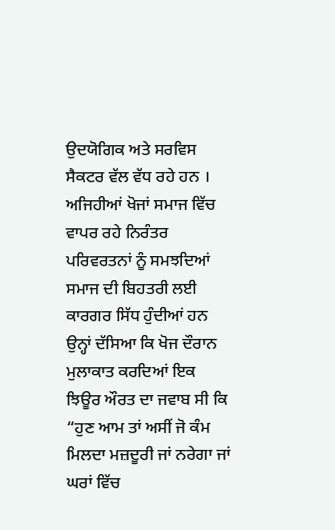ਉਦਯੋਗਿਕ ਅਤੇ ਸਰਵਿਸ ਸੈਕਟਰ ਵੱਲ ਵੱਧ ਰਹੇ ਹਨ ।
ਅਜਿਹੀਆਂ ਖੋਜਾਂ ਸਮਾਜ ਵਿੱਚ ਵਾਪਰ ਰਹੇ ਨਿਰੰਤਰ ਪਰਿਵਰਤਨਾਂ ਨੂੰ ਸਮਝਦਿਆਂ ਸਮਾਜ ਦੀ ਬਿਹਤਰੀ ਲਈ ਕਾਰਗਰ ਸਿੱਧ ਹੁੰਦੀਆਂ ਹਨ
ਉਨ੍ਹਾਂ ਦੱਸਿਆ ਕਿ ਖੋਜ ਦੌਰਾਨ ਮੁਲਾਕਾਤ ਕਰਦਿਆਂ ਇਕ ਝਿਊਰ ਔਰਤ ਦਾ ਜਵਾਬ ਸੀ ਕਿ “ਹੁਣ ਆਮ ਤਾਂ ਅਸੀਂ ਜੋ ਕੰਮ ਮਿਲਦਾ ਮਜ਼ਦੂਰੀ ਜਾਂ ਨਰੇਗਾ ਜਾਂ ਘਰਾਂ ਵਿੱਚ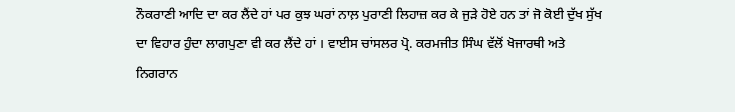ਨੌਕਰਾਣੀ ਆਦਿ ਦਾ ਕਰ ਲੈਂਦੇ ਹਾਂ ਪਰ ਕੁਝ ਘਰਾਂ ਨਾਲ਼ ਪੁਰਾਣੀ ਲਿਹਾਜ਼ ਕਰ ਕੇ ਜੁੜੇ ਹੋਏ ਹਨ ਤਾਂ ਜੋ ਕੋਈ ਦੁੱਖ ਸੁੱਖ ਦਾ ਵਿਹਾਰ ਹੁੰਦਾ ਲਾਗਪੁਣਾ ਵੀ ਕਰ ਲੈਂਦੇ ਹਾਂ । ਵਾਈਸ ਚਾਂਸਲਰ ਪ੍ਰੋ. ਕਰਮਜੀਤ ਸਿੰਘ ਵੱਲੋਂ ਖੋਜਾਰਥੀ ਅਤੇ ਨਿਗਰਾਨ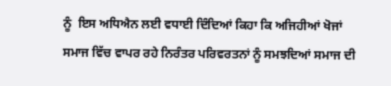ਨੂੰ  ਇਸ ਅਧਿਐਨ ਲਈ ਵਧਾਈ ਦਿੰਦਿਆਂ ਕਿਹਾ ਕਿ ਅਜਿਹੀਆਂ ਖੋਜਾਂ ਸਮਾਜ ਵਿੱਚ ਵਾਪਰ ਰਹੇ ਨਿਰੰਤਰ ਪਰਿਵਰਤਨਾਂ ਨੂੰ ਸਮਝਦਿਆਂ ਸਮਾਜ ਦੀ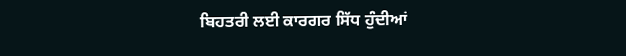ਬਿਹਤਰੀ ਲਈ ਕਾਰਗਰ ਸਿੱਧ ਹੁੰਦੀਆਂ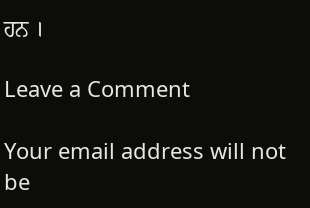ਹਨ ।

Leave a Comment

Your email address will not be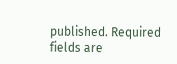published. Required fields are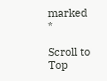marked *

Scroll to Top